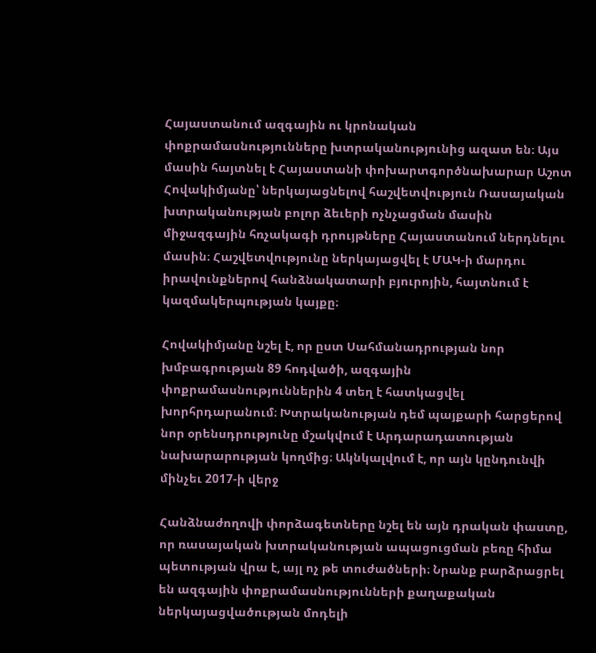Հայաստանում ազգային ու կրոնական փոքրամասնությունները խտրականությունից ազատ են։ Այս մասին հայտնել է Հայաստանի փոխարտգործնախարար Աշոտ Հովակիմյանը՝ ներկայացնելով հաշվետվություն Ռասայական խտրականության բոլոր ձեւերի ոչնչացման մասին միջազգային հռչակագի դրույթները Հայաստանում ներդնելու մասին։ Հաշվետվությունը ներկայացվել է ՄԱԿ-ի մարդու իրավունքներով հանձնակատարի բյուրոյին, հայտնում է կազմակերպության կայքը։

Հովակիմյանը նշել է, որ ըստ Սահմանադրության նոր խմբագրության 89 հոդվածի, ազգային փոքրամասնություններին 4 տեղ է հատկացվել խորհրդարանում։ Խտրականության դեմ պայքարի հարցերով նոր օրենսդրությունը մշակվում է Արդարադատության նախարարության կողմից։ Ակնկալվում է, որ այն կընդունվի մինչեւ 2017-ի վերջ

Հանձնաժողովի փորձագետները նշել են այն դրական փաստը, որ ռասայական խտրականության ապացուցման բեռը հիմա պետության վրա է, այլ ոչ թե տուժածների։ Նրանք բարձրացրել են ազգային փոքրամասնությունների քաղաքական ներկայացվածության մոդելի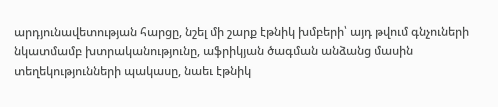արդյունավետության հարցը, նշել մի շարք էթնիկ խմբերի՝ այդ թվում գնչուների նկատմամբ խտրականությունը, աֆրիկյան ծագման անձանց մասին տեղեկությունների պակասը, նաեւ էթնիկ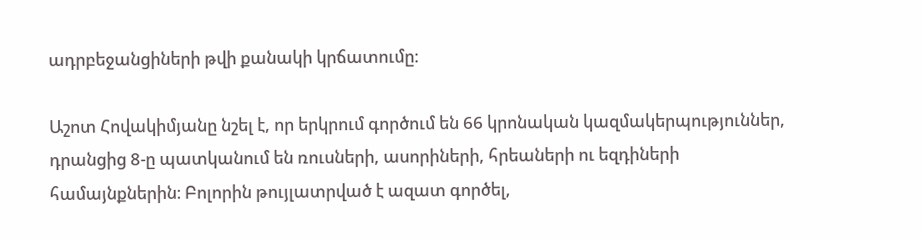ադրբեջանցիների թվի քանակի կրճատումը։

Աշոտ Հովակիմյանը նշել է, որ երկրում գործում են 66 կրոնական կազմակերպություններ, դրանցից 8-ը պատկանում են ռուսների, ասորիների, հրեաների ու եզդիների համայնքներին։ Բոլորին թույլատրված է ազատ գործել,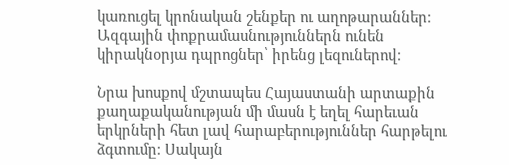կառուցել կրոնական շենքեր ու աղոթարաններ։ Ազգային փոքրամասնություններն ունեն կիրակնօրյա դպրոցներ՝ իրենց լեզուներով։

Նրա խոսքով մշտապես Հայաստանի արտաքին քաղաքականության մի մասն է եղել հարեւան երկրների հետ լավ հարաբերություններ հարթելու ձգտումը։ Սակայն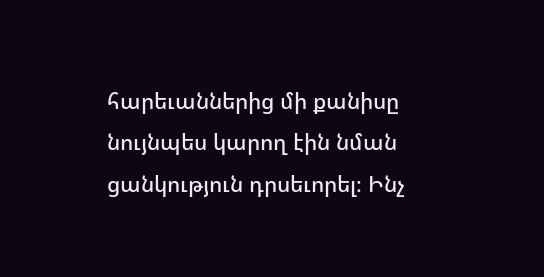հարեւաններից մի քանիսը նույնպես կարող էին նման ցանկություն դրսեւորել։ Ինչ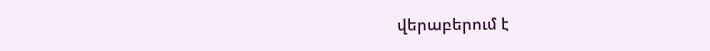վերաբերում է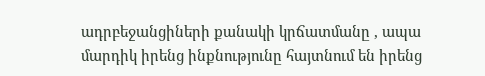ադրբեջանցիների քանակի կրճատմանը , ապա մարդիկ իրենց ինքնությունը հայտնում են իրենց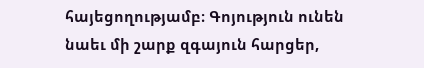հայեցողությամբ։ Գոյություն ունեն նաեւ մի շարք զգայուն հարցեր,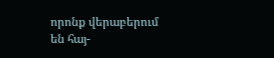որոնք վերաբերում են հայ-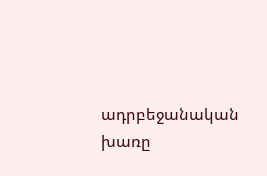ադրբեջանական խառը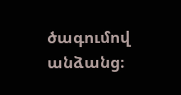ծագումով անձանց։